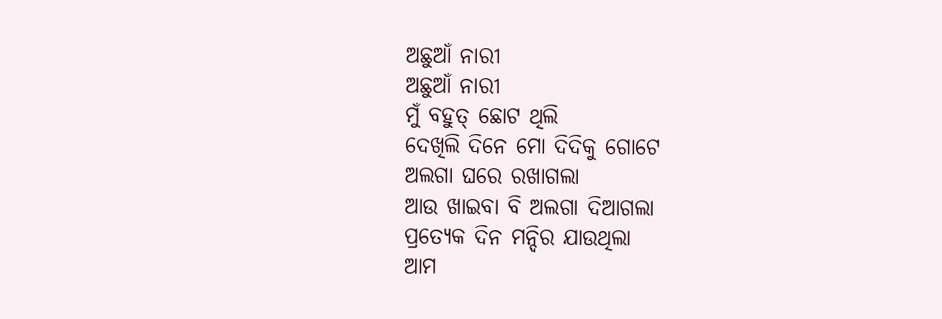ଅଛୁଆଁ ନାରୀ
ଅଛୁଆଁ ନାରୀ
ମୁଁ ବହୁତ୍ ଛୋଟ ଥିଲି
ଦେଖିଲି ଦିନେ ମୋ ଦିଦିକୁ ଗୋଟେ
ଅଲଗା ଘରେ ରଖାଗଲା
ଆଉ ଖାଇବା ବି ଅଲଗା ଦିଆଗଲା
ପ୍ରତ୍ୟେକ ଦିନ ମନ୍ଦିର ଯାଉଥିଲା
ଆମ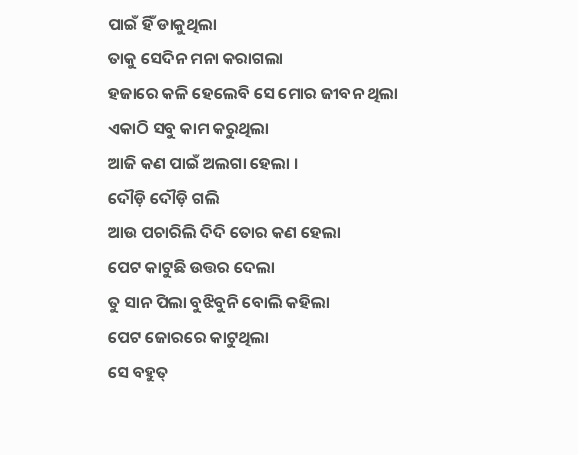ପାଇଁ ହିଁ ଡାକୁଥିଲା
ତାକୁ ସେଦିନ ମନା କରାଗଲା
ହଜାରେ କଳି ହେଲେବି ସେ ମୋର ଜୀବନ ଥିଲା
ଏକାଠି ସବୁ କାମ କରୁଥିଲା
ଆଜି କଣ ପାଇଁ ଅଲଗା ହେଲା ।
ଦୌଡ଼ି ଦୌଡ଼ି ଗଲି
ଆଉ ପଚାରିଲି ଦିଦି ତୋର କଣ ହେଲା
ପେଟ କାଟୁଛି ଉତ୍ତର ଦେଲା
ତୁ ସାନ ପିଲା ବୁଝିବୁନି ବୋଲି କହିଲା
ପେଟ ଜୋରରେ କାଟୁଥିଲା
ସେ ବହୁତ୍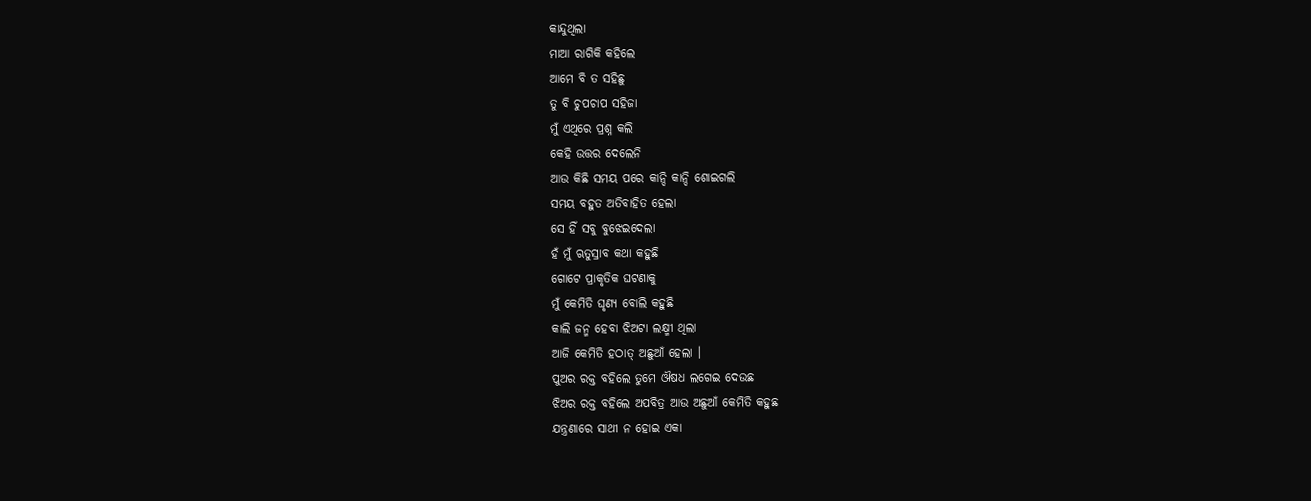କାନ୍ଦୁଥିଲା
ମାଆ ରାଗିକି କହିଲେ
ଆମେ ବି ତ ସହିଛୁ
ତୁ ବି ଚୁପଚାପ ସହିଜା
ମୁଁ ଏଥିରେ ପ୍ରଶ୍ନ କଲି
କେହି ଉତ୍ତର ଦେଲେନି
ଆଉ କିଛି ସମୟ ପରେ କାନ୍ଦି କାନ୍ଦି ଶୋଇଗଲି
ସମୟ ବହୁତ ଅତିବାହିତ ହେଲା
ସେ ହିଁ ସବୁ ବୁଝେଇଦେଲା
ହଁ ମୁଁ ଋତୁସ୍ରାବ କଥା କହୁଛି
ଗୋଟେ ପ୍ରାକୃତିକ ଘଟଣାକୁ
ମୁଁ କେମିତି ଘୃଣ୍ୟ ବୋଲି କହୁଛି
କାଲି ଜନ୍ମ ହେବା ଝିଅଟା ଲକ୍ଷ୍ମୀ ଥିଲା
ଆଜି କେମିତି ହଠାତ୍ ଅଛୁଆଁ ହେଲା ।
ପୁଅର ରକ୍ତ ବହିଲେ ତୁମେ ଔଷଧ ଲଗେଇ ଦେଉଛ
ଝିଅର ରକ୍ତ ବହିଲେ ଅପବିତ୍ର ଆଉ ଅଛୁଆଁ କେମିତି କହୁଛ
ଯନ୍ତ୍ରଣାରେ ସାଥୀ ନ ହୋଇ ଏକା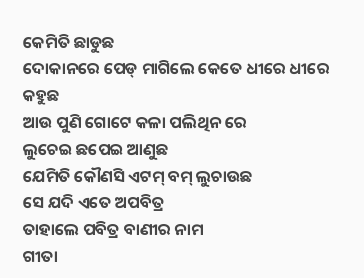କେମିତି ଛାଡୁଛ
ଦୋକାନରେ ପେଡ୍ ମାଗିଲେ କେତେ ଧୀରେ ଧୀରେ କହୁଛ
ଆଉ ପୁଣି ଗୋଟେ କଳା ପଲିଥିନ ରେ
ଲୁଚେଇ ଛପେଇ ଆଣୁଛ
ଯେମିତି କୌଣସି ଏଟମ୍ ବମ୍ ଲୁଚାଉଛ
ସେ ଯଦି ଏତେ ଅପବିତ୍ର
ତାହାଲେ ପବିତ୍ର ବାଣୀର ନାମ
ଗୀତା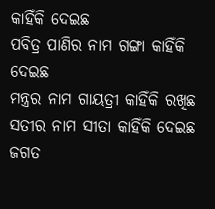କାହିଁକି ଦେଇଛ
ପବିତ୍ର ପାଣିର ନାମ ଗଙ୍ଗା କାହିଁକି ଦେଇଛ
ମନ୍ତ୍ରର ନାମ ଗାୟତ୍ରୀ କାହିଁକି ରଖିଛ
ସତୀର ନାମ ସୀତା କାହିଁକି ଦେଇଛ
ଜଗତ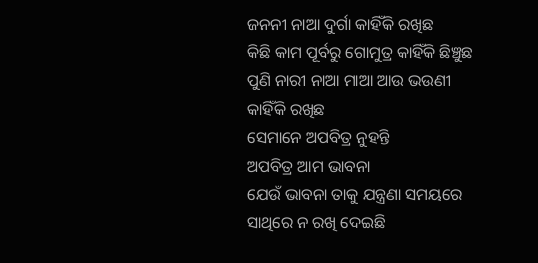ଜନନୀ ନାଆ ଦୁର୍ଗା କାହିଁକି ରଖିଛ
କିଛି କାମ ପୂର୍ବରୁ ଗୋମୁତ୍ର କାହିଁକି ଛିଞ୍ଚୁଛ
ପୁଣି ନାରୀ ନାଆ ମାଆ ଆଉ ଭଉଣୀ କାହିଁକି ରଖିଛ
ସେମାନେ ଅପବିତ୍ର ନୁହନ୍ତି
ଅପବିତ୍ର ଆମ ଭାବନା
ଯେଉଁ ଭାବନା ତାକୁ ଯନ୍ତ୍ରଣା ସମୟରେ
ସାଥିରେ ନ ରଖି ଦେଇଛି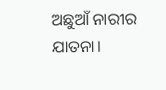ଅଛୁଆଁ ନାରୀର ଯାତନା।